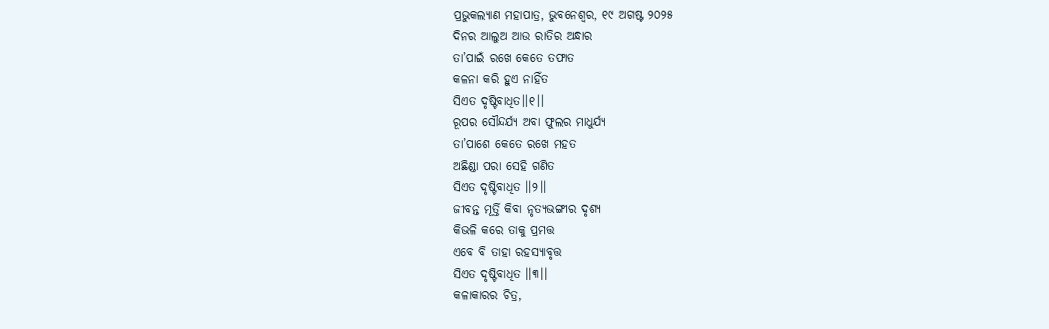ପ୍ରଭୁକଲ୍ୟାଣ ମହାପାତ୍ର, ଭୁବନେଶ୍ୱର, ୧୯ ଅଗଷ୍ଟ ୨୦୨୫
ଦିନର ଆଲୁଅ ଆଉ ରାତିର ଅନ୍ଧାର
ତା’ପାଇଁ ରଖେ କେତେ ତଫାତ
କଳନା କରି ହୁଏ ନାହିଁତ
ସିଏତ ଦୃଷ୍ଟିବାଧିତ।।୧।।
ରୂପର ସୌନ୍ଦର୍ଯ୍ୟ ଅବା ଫୁଲର ମାଧୁର୍ଯ୍ୟ
ତା’ପାଶେ କେତେ ରଖେ ମହତ
ଅଛିଣ୍ଡା ପରା ସେହି ଗଣିତ
ସିଏତ ଦୃଷ୍ଟିବାଧିତ ।।୨।।
ଜୀବନ୍ତ ମୂର୍ତ୍ତି କିବା ନୃତ୍ୟଭଙ୍ଗୀର ଦୃଶ୍ୟ
କିଭଳି କରେ ତାକୁ ପ୍ରମତ୍ତ
ଏବେ ବି ତାହା ରହସ୍ୟାବୃତ୍ତ
ସିଏତ ଦୃଷ୍ଟିବାଧିତ ।।୩।।
କଳାକାରର ଚିତ୍ର,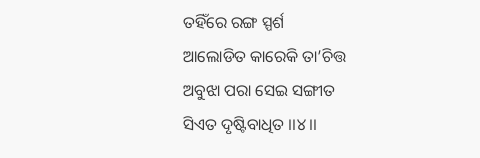ତହିଁରେ ରଙ୍ଗ ସ୍ପର୍ଶ
ଆଲୋଡିତ କାରେକି ତା’ଚିତ୍ତ
ଅବୁଝା ପରା ସେଇ ସଙ୍ଗୀତ
ସିଏତ ଦୃଷ୍ଟିବାଧିତ ।।୪।।